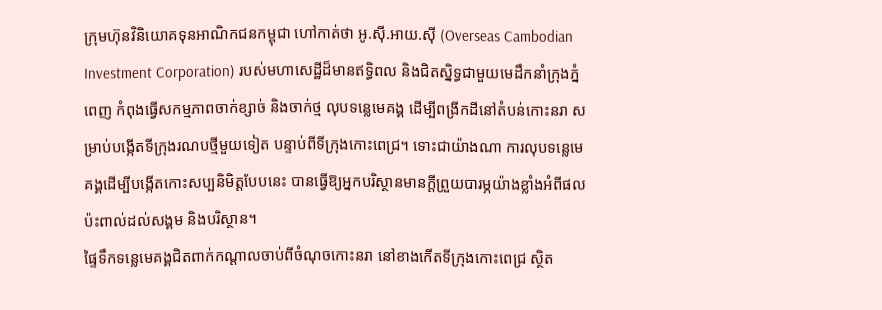ក្រុមហ៊ុនវិនិយោគទុនអាណិកជនកម្ពុជា ហៅកាត់ថា អូ.ស៊ី.អាយ.ស៊ី (Overseas Cambodian Investment Corporation) របស់មហាសេដ្ឋីដ៏មានឥទ្ធិពល និងជិតស្និទ្ធជាមួយមេដឹកនាំក្រុងភ្នំពេញ កំពុងធ្វើសកម្មភាពចាក់ខ្សាច់ និងចាក់ថ្ម លុបទន្លេមេគង្គ ដើម្បីពង្រីកដីនៅតំបន់កោះនរា សម្រាប់បង្កើតទីក្រុងរណបថ្មីមួយទៀត បន្ទាប់ពីទីក្រុងកោះពេជ្រ។ ទោះជាយ៉ាងណា ការលុបទន្លេមេគង្គដើម្បីបង្កើតកោះសប្បនិមិត្តបែបនេះ បានធ្វើឱ្យអ្នកបរិស្ថានមានក្តីព្រួយបារម្ភយ៉ាងខ្លាំងអំពីផលប៉ះពាល់ដល់សង្គម និងបរិស្ថាន។
ផ្ទៃទឹកទន្លេមេគង្គជិតពាក់កណ្តាលចាប់ពីចំណុចកោះនរា នៅខាងកើតទីក្រុងកោះពេជ្រ ស្ថិត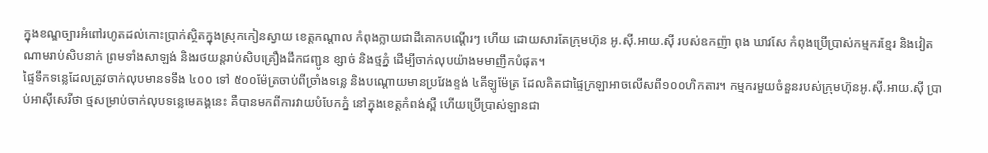ក្នុងខណ្ឌច្បារអំពៅរហូតដល់កោះប្រាក់ស្ថិតក្នុងស្រុកកៀនស្វាយ ខេត្តកណ្តាល កំពុងក្លាយជាដីគោកបណ្តើរៗ ហើយ ដោយសារតែក្រុមហ៊ុន អូ.ស៊ី.អាយ.ស៊ី របស់ឧកញ៉ា ពុង ឃាវសែ កំពុងប្រើប្រាស់កម្មករខ្មែរ និងវៀតណាមរាប់សិបនាក់ ព្រមទាំងសាឡង់ និងរថយន្តរាប់សិបគ្រឿងដឹកជញ្ជូន ខ្សាច់ និងថ្មភ្នំ ដើម្បីចាក់លុបយ៉ាងមមាញឹកបំផុត។
ផ្ទៃទឹកទន្លេដែលត្រូវចាក់លុបមានទទឹង ៤០០ ទៅ ៥០០ម៉ែត្រចាប់ពីច្រាំងទន្លេ និងបណ្ដោយមានប្រវែងខ្ទង់ ៤គីឡូម៉ែត្រ ដែលគិតជាផ្ទៃក្រឡាអាចលើសពី១០០ហិកតារ។ កម្មករមួយចំនួនរបស់ក្រុមហ៊ុនអូ.ស៊ី.អាយ.ស៊ី ប្រាប់អាស៊ីសេរីថា ថ្មសម្រាប់ចាក់លុបទន្លេមេគង្គនេះ គឺបានមកពីការវាយបំបែកភ្នំ នៅក្នុងខេត្តកំពង់ស្ពឺ ហើយប្រើប្រាស់ឡានជា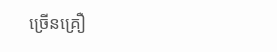ច្រើនគ្រឿ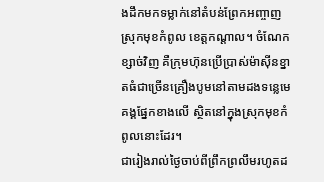ងដឹកមកទម្លាក់នៅតំបន់ព្រែកអញ្ចាញ ស្រុកមុខកំពូល ខេត្តកណ្តាល។ ចំណែកខ្សាច់វិញ គឺក្រុមហ៊ុនប្រើប្រាស់ម៉ាស៊ីនខ្នាតធំជាច្រើនគ្រឿងបូមនៅតាមដងទន្លេមេគង្គផ្នែកខាងលើ ស្ថិតនៅក្នុងស្រុកមុខកំពូលនោះដែរ។
ជារៀងរាល់ថ្ងៃចាប់ពីព្រឹកព្រលឹមរហូតដ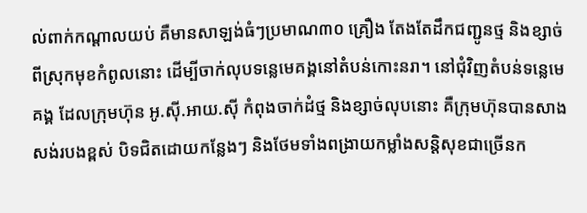ល់ពាក់កណ្តាលយប់ គឺមានសាឡង់ធំៗប្រមាណ៣០ គ្រឿង តែងតែដឹកជញ្ជូនថ្ម និងខ្សាច់ពីស្រុកមុខកំពូលនោះ ដើម្បីចាក់លុបទន្លេមេគង្គនៅតំបន់កោះនរា។ នៅជុំវិញតំបន់ទន្លេមេគង្គ ដែលក្រុមហ៊ុន អូ.ស៊ី.អាយ.ស៊ី កំពុងចាក់ដំថ្ម និងខ្សាច់លុបនោះ គឺក្រុមហ៊ុនបានសាងសង់របងខ្ពស់ បិទជិតដោយកន្លែងៗ និងថែមទាំងពង្រាយកម្លាំងសន្តិសុខជាច្រើនក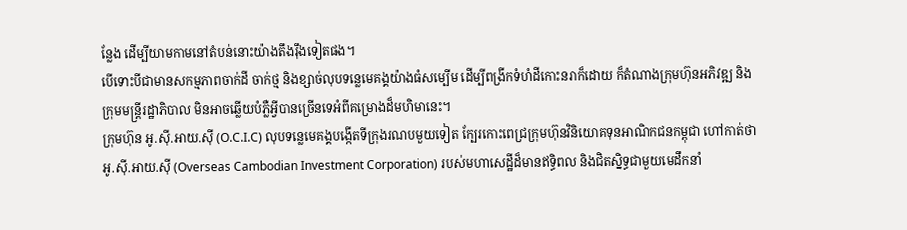ន្លែង ដើម្បីយាមកាមនៅតំបន់នោះយ៉ាងតឹងរ៉ឹងទៀតផង។
បើទោះបីជាមានសកម្មភាពចាក់ដី ចាក់ថ្ម និងខ្សាច់លុបទន្លេមេគង្គយ៉ាងធំសម្បើម ដើម្បីពង្រីកទំហំដីកោះនរាក៏ដោយ ក៏តំណាងក្រុមហ៊ុនអភិវឌ្ឍ និងក្រុមមន្ត្រីរដ្ឋាភិបាល មិនអាចឆ្លើយបំភ្លឺអ្វីបានច្រើនទេអំពីគម្រោងដ៏មហិមានេះ។
ក្រុមហ៊ុន អូ.ស៊ី.អាយ.ស៊ី (O.C.I.C) លុបទន្លេមេគង្គបង្កើតទីក្រុងរណបមួយទៀត ក្បែរកោះពេជ្រក្រុមហ៊ុនវិនិយោគទុនអាណិកជនកម្ពុជា ហៅកាត់ថា អូ.ស៊ី.អាយ.ស៊ី (Overseas Cambodian Investment Corporation) របស់មហាសេដ្ឋីដ៏មានឥទ្ធិពល និងជិតស្និទ្ធជាមួយមេដឹកនាំ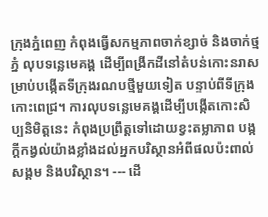ក្រុងភ្នំពេញ កំពុងធ្វើសកម្មភាពចាក់ខ្សាច់ និងចាក់ថ្មភ្នំ លុបទន្លេមេគង្គ ដើម្បីពង្រីកដីនៅតំបន់កោះនរាសម្រាប់បង្កើតទីក្រុងរណបថ្មីមួយទៀត បន្ទាប់ពីទីក្រុងកោះពេជ្រ។ ការលុបទន្លេមេគង្គដើម្បីបង្កើតកោះសិប្បនិមិត្តនេះ កំពុងប្រព្រឹត្តទៅដោយខ្វះតម្លាភាព បង្កក្តីកង្វល់យ៉ាងខ្លាំងដល់អ្នកបរិស្ថានអំពីផលប៉ះពាល់សង្គម និងបរិស្ថាន។ --- ដើ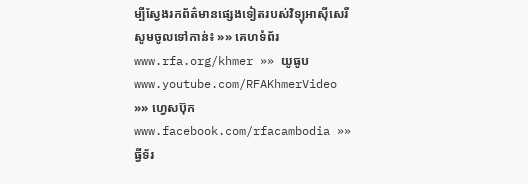ម្បីស្វែងរកព័ត៌មានផ្សេងទៀតរបស់វិទ្យុអាស៊ីសេរី សូមចូលទៅកាន់៖ »» គេហទំព័រ www.rfa.org/khmer »» យូធូប www.youtube.com/RFAKhmerVideo »» ហ្វេសប៊ុក www.facebook.com/rfacambodia »» ធ្វីទ័រ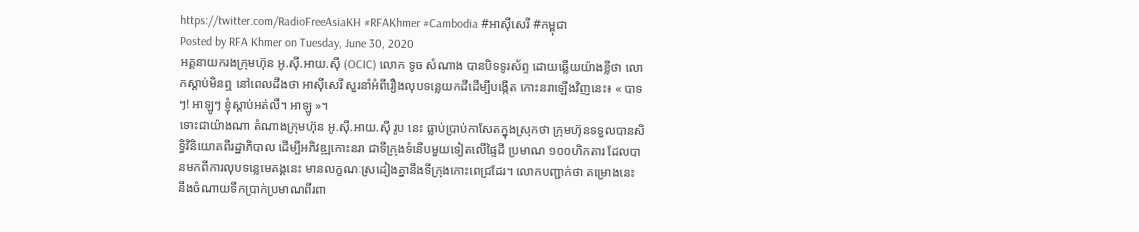https://twitter.com/RadioFreeAsiaKH #RFAKhmer #Cambodia #អាស៊ីសេរី #កម្ពុជា
Posted by RFA Khmer on Tuesday, June 30, 2020
អគ្គនាយករងក្រុមហ៊ុន អូ.ស៊ី.អាយ.ស៊ី (OCIC) លោក ទូច សំណាង បានបិទទូរស័ព្ទ ដោយឆ្លើយយ៉ាងខ្លីថា លោកស្ដាប់មិនឮ នៅពេលដឹងថា អាស៊ីសេរី សួរនាំអំពីរឿងលុបទន្លេយកដីដើម្បីបង្កើត កោះនរាឡើងវិញនេះ៖ « បាទៗ! អាឡូៗ ខ្ញុំស្ដាប់អត់លឺ។ អាឡូ »។
ទោះជាយ៉ាងណា តំណាងក្រុមហ៊ុន អូ.ស៊ី.អាយ.ស៊ី រូប នេះ ធ្លាប់ប្រាប់កាសែតក្នុងស្រុកថា ក្រុមហ៊ុនទទួលបានសិទ្ធិវិនិយោគពីរដ្ឋាភិបាល ដើម្បីអភិវឌ្ឍកោះនរា ជាទីក្រុងទំនើបមួយទៀតលើផ្ទៃដី ប្រមាណ ១០០ហិកតារ ដែលបានមកពីការលុបទន្លេមេគង្គនេះ មានលក្ខណៈស្រដៀងគ្នានឹងទីក្រុងកោះពេជ្រដែរ។ លោកបញ្ជាក់ថា គម្រោងនេះ នឹងចំណាយទឹកប្រាក់ប្រមាណពីរពា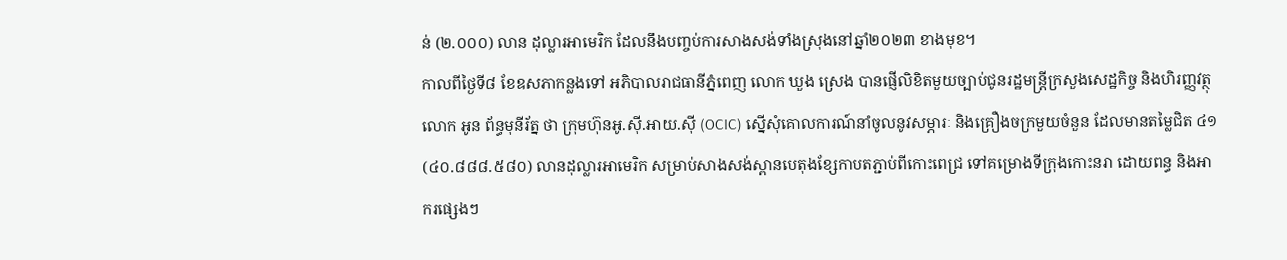ន់ (២.០០០) លាន ដុល្លារអាមេរិក ដែលនឹងបញ្ចប់ការសាងសង់ទាំងស្រុងនៅឆ្នាំ២០២៣ ខាងមុខ។
កាលពីថ្ងៃទី៨ ខែឧសភាកន្លងទៅ អភិបាលរាជធានីភ្នំពេញ លោក ឃួង ស្រេង បានផ្ញើលិខិតមួយច្បាប់ជូនរដ្ឋមន្ត្រីក្រសួងសេដ្ឋកិច្ច និងហិរញ្ញវត្ថុ លោក អូន ព័ន្ធមុនីរ័ត្ន ថា ក្រុមហ៊ុនអូ.ស៊ី.អាយ.ស៊ី (OCIC) ស្នើសុំគោលការណ៍នាំចូលនូវសម្ភារៈ និងគ្រឿងចក្រមួយចំនួន ដែលមានតម្លៃជិត ៤១ (៤០.៨៨៨.៥៨០) លានដុល្លារអាមេរិក សម្រាប់សាងសង់ស្ពានបេតុងខ្សែកាបតភ្ជាប់ពីកោះពេជ្រ ទៅគម្រោងទីក្រុងកោះនរា ដោយពន្ធ និងអាករផ្សេងៗ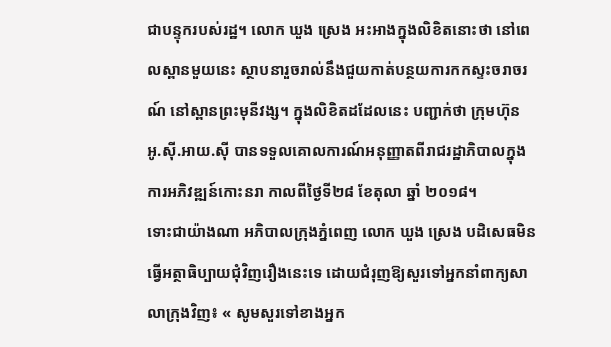ជាបន្ទុករបស់រដ្ឋ។ លោក ឃួង ស្រេង អះអាងក្នុងលិខិតនោះថា នៅពេលស្ពានមួយនេះ ស្ថាបនារួចរាល់នឹងជួយកាត់បន្ថយការកកស្ទះចរាចរណ៍ នៅស្ពានព្រះមុនីវង្ស។ ក្នុងលិខិតដដែលនេះ បញ្ជាក់ថា ក្រុមហ៊ុន អូ.ស៊ី.អាយ.ស៊ី បានទទួលគោលការណ៍អនុញ្ញាតពីរាជរដ្ឋាភិបាលក្នុងការអភិវឌ្ឍន៍កោះនរា កាលពីថ្ងៃទី២៨ ខែតុលា ឆ្នាំ ២០១៨។
ទោះជាយ៉ាងណា អភិបាលក្រុងភ្នំពេញ លោក ឃួង ស្រេង បដិសេធមិនធ្វើអត្ថាធិប្បាយជុំវិញរឿងនេះទេ ដោយជំរុញឱ្យសួរទៅអ្នកនាំពាក្យសាលាក្រុងវិញ៖ « សូមសួរទៅខាងអ្នក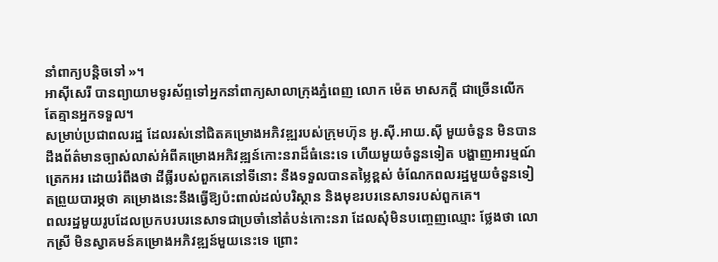នាំពាក្យបន្តិចទៅ »។
អាស៊ីសេរី បានព្យាយាមទូរស័ព្ទទៅអ្នកនាំពាក្យសាលាក្រុងភ្នំពេញ លោក ម៉េត មាសភក្តី ជាច្រើនលើក តែគ្មានអ្នកទទួល។
សម្រាប់ប្រជាពលរដ្ឋ ដែលរស់នៅជិតគម្រោងអភិវឌ្ឍរបស់ក្រុមហ៊ុន អូ.ស៊ី.អាយ.ស៊ី មួយចំនួន មិនបានដឹងព័ត៌មានច្បាស់លាស់អំពីគម្រោងអភិវឌ្ឍន៍កោះនរាដ៏ធំនេះទេ ហើយមួយចំនួនទៀត បង្ហាញអារម្មណ៍ត្រេកអរ ដោយរំពឹងថា ដីធ្លីរបស់ពួកគេនៅទីនោះ នឹងទទួលបានតម្លៃខ្ពស់ ចំណែកពលរដ្ឋមួយចំនួនទៀតព្រួយបារម្ភថា គម្រោងនេះនឹងធ្វើឱ្យប៉ះពាល់ដល់បរិស្ថាន និងមុខរបរនេសាទរបស់ពួកគេ។
ពលរដ្ឋមួយរូបដែលប្រកបរបរនេសាទជាប្រចាំនៅតំបន់កោះនរា ដែលសុំមិនបញ្ចេញឈ្មោះ ថ្លែងថា លោកស្រី មិនស្វាគមន៍គម្រោងអភិវឌ្ឍន៍មួយនេះទេ ព្រោះ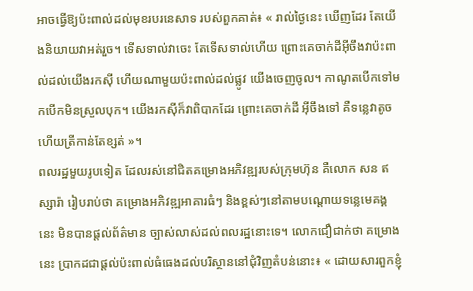អាចធ្វើឱ្យប៉ះពាល់ដល់មុខរបរនេសាទ របស់ពួកគាត់៖ « រាល់ថ្ងៃនេះ ឃើញដែរ តែយើងនិយាយវាអត់រួច។ ទើសទាល់វាចេះ តែទើសទាល់ហើយ ព្រោះគេចាក់ដីអ៊ីចឹងវាប៉ះពាល់ដល់យើងរកស៊ី ហើយណាមួយប៉ះពាល់ដល់ផ្លូវ យើងចេញចូល។ កាណូតបើកទៅមកបើកមិនស្រួលបុក។ យើងរកស៊ីក៏វាពិបាកដែរ ព្រោះគេចាក់ដី អ៊ីចឹងទៅ គឺទន្លេវាតូចហើយត្រីកាន់តែខ្សត់ »។
ពលរដ្ឋមួយរូបទៀត ដែលរស់នៅជិតគម្រោងអភិវឌ្ឍរបស់ក្រុមហ៊ុន គឺលោក សន ឥស្សារ៉ា រៀបរាប់ថា គម្រោងអភិវឌ្ឍអាគារធំៗ និងខ្ពស់ៗនៅតាមបណ្ដោយទន្លេមេគង្គនេះ មិនបានផ្តល់ព័ត៌មាន ច្បាស់លាស់ដល់ពលរដ្ឋនោះទេ។ លោកជឿជាក់ថា គម្រោងនេះ ប្រាកដជាផ្ដល់ប៉ះពាល់ធំធេងដល់បរិស្ថាននៅជុំវិញតំបន់នោះ៖ « ដោយសារពួកខ្ញុំ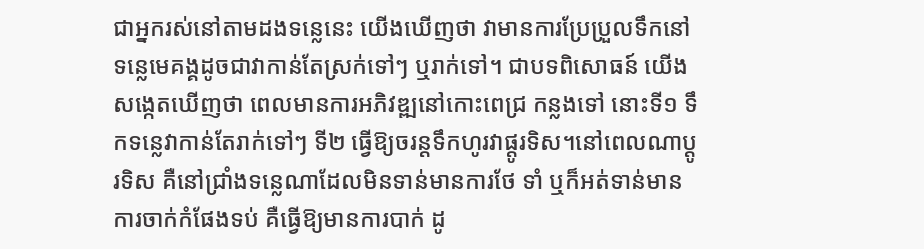ជាអ្នករស់នៅតាមដងទន្លេនេះ យើងឃើញថា វាមានការប្រែប្រួលទឹកនៅទន្លេមេគង្គដូចជាវាកាន់តែស្រក់ទៅៗ ឬរាក់ទៅ។ ជាបទពិសោធន៍ យើង សង្កេតឃើញថា ពេលមានការអភិវឌ្ឍនៅកោះពេជ្រ កន្លងទៅ នោះទី១ ទឹកទន្លេវាកាន់តែរាក់ទៅៗ ទី២ ធ្វើឱ្យចរន្តទឹកហូរវាផ្តូរទិស។នៅពេលណាប្តូរទិស គឺនៅជ្រាំងទន្លេណាដែលមិនទាន់មានការថែ ទាំ ឬក៏អត់ទាន់មានការចាក់កំផែងទប់ គឺធ្វើឱ្យមានការបាក់ ដូ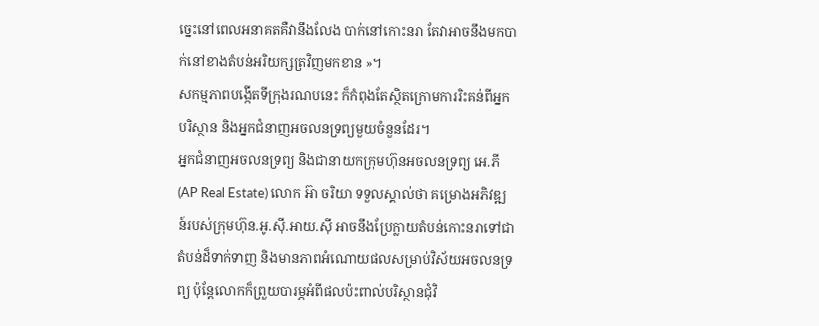ច្នេះនៅពេលអនាគតគឺវានឹងលែង បាក់នៅកោះនរា តែវាអាចនឹងមកបាក់នៅខាងតំបន់អរិយក្សត្រវិញមកខាន »។
សកម្មភាពបង្កើតទីក្រុងរណបនេះ ក៏កំពុងតែស្ថិតក្រោមការរិះគន់ពីអ្នកបរិស្ថាន និងអ្នកជំនាញអចលនទ្រព្យមួយចំនួនដែរ។
អ្នកជំនាញអចលនទ្រព្យ និងជានាយកក្រុមហ៊ុនអចលនទ្រព្យ អេ.ភី (AP Real Estate) លោក អ៊ា ចរិយា ទទួលស្គាល់ថា គម្រោងអភិវឌ្ឍន៍របស់ក្រុមហ៊ុន.អូ.ស៊ី.អាយ.ស៊ី អាចនឹងប្រែក្លាយតំបន់កោះនរាទៅជាតំបន់ដ៏ទាក់ទាញ និងមានភាពអំណោយផលសម្រាប់វិស័យអចលនទ្រព្យ ប៉ុន្តែលោកក៏ព្រួយបារម្ភអំពីផលប៉ះពាល់បរិស្ថានជុំវិ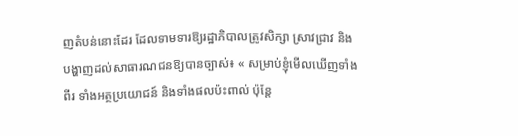ញតំបន់នោះដែរ ដែលទាមទារឱ្យរដ្ឋាភិបាលត្រូវសិក្សា ស្រាវជ្រាវ និងបង្ហាញដល់សាធារណជនឱ្យបានច្បាស់៖ « សម្រាប់ខ្ញុំមើលឃើញទាំងពីរ ទាំងអត្ថប្រយោជន៍ និងទាំងផលប៉ះពាល់ ប៉ុន្តែ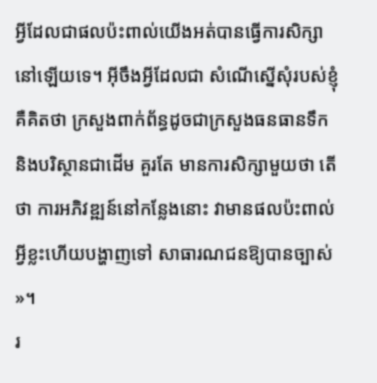អ្វីដែលជាផលប៉ះពាល់យើងអត់បានធ្វើការសិក្សានៅឡើយទេ។ អ៊ីចឹងអ្វីដែលជា សំណើស្នើសុំរបស់ខ្ញុំគឺគិតថា ក្រសួងពាក់ព័ន្ធដូចជាក្រសួងធនធានទឹក និងបរិស្ថានជាដើម គួរតែ មានការសិក្សាមួយថា តើថា ការអភិវឌ្ឍន៍នៅកន្លែងនោះ វាមានផលប៉ះពាល់អ្វីខ្លះហើយបង្ហាញទៅ សាធារណជនឱ្យបានច្បាស់ »។
រ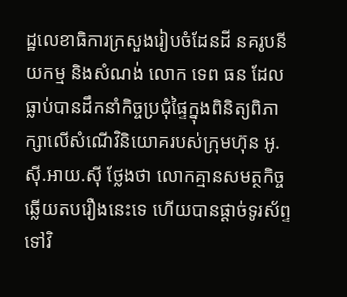ដ្ឋលេខាធិការក្រសួងរៀបចំដែនដី នគរូបនីយកម្ម និងសំណង់ លោក ទេព ធន ដែលធ្លាប់បានដឹកនាំកិច្ចប្រជុំផ្ទៃក្នុងពិនិត្យពិភាក្សាលើសំណើវិនិយោគរបស់ក្រុមហ៊ុន អូ.ស៊ី.អាយ.ស៊ី ថ្លែងថា លោកគ្មានសមត្ថកិច្ចឆ្លើយតបរឿងនេះទេ ហើយបានផ្ដាច់ទូរស័ព្ទទៅវិ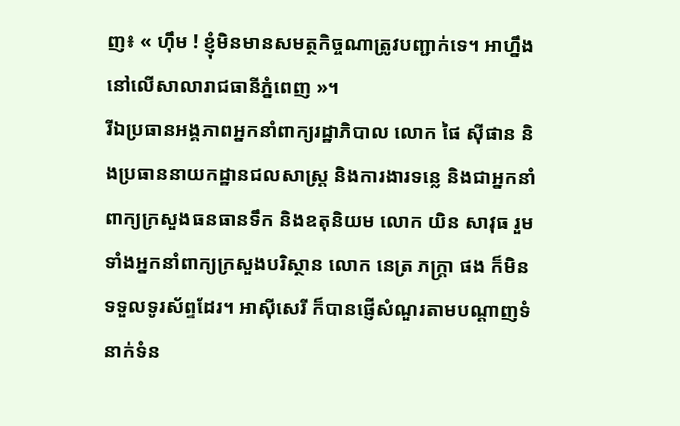ញ៖ « ហ៊ឹម ! ខ្ញុំមិនមានសមត្ថកិច្ចណាត្រូវបញ្ជាក់ទេ។ អាហ្នឹងនៅលើសាលារាជធានីភ្នំពេញ »។
រីឯប្រធានអង្គភាពអ្នកនាំពាក្យរដ្ឋាភិបាល លោក ផៃ ស៊ីផាន និងប្រធាននាយកដ្ឋានជលសាស្ត្រ និងការងារទន្លេ និងជាអ្នកនាំពាក្យក្រសួងធនធានទឹក និងឧតុនិយម លោក យិន សាវុធ រួមទាំងអ្នកនាំពាក្យក្រសួងបរិស្ថាន លោក នេត្រ ភក្ត្រា ផង ក៏មិនទទួលទូរស័ព្ទដែរ។ អាស៊ីសេរី ក៏បានផ្ញើសំណួរតាមបណ្ដាញទំនាក់ទំន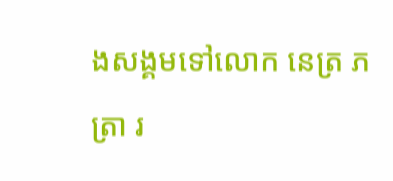ងសង្គមទៅលោក នេត្រ ភត្រា រ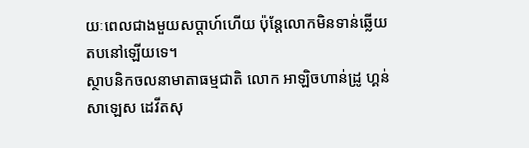យៈពេលជាងមួយសប្ដាហ៍ហើយ ប៉ុន្តែលោកមិនទាន់ឆ្លើយតបនៅឡើយទេ។
ស្ថាបនិកចលនាមាតាធម្មជាតិ លោក អាឡិចហាន់ដ្រូ ហ្គន់សាឡេស ដេវីតសុ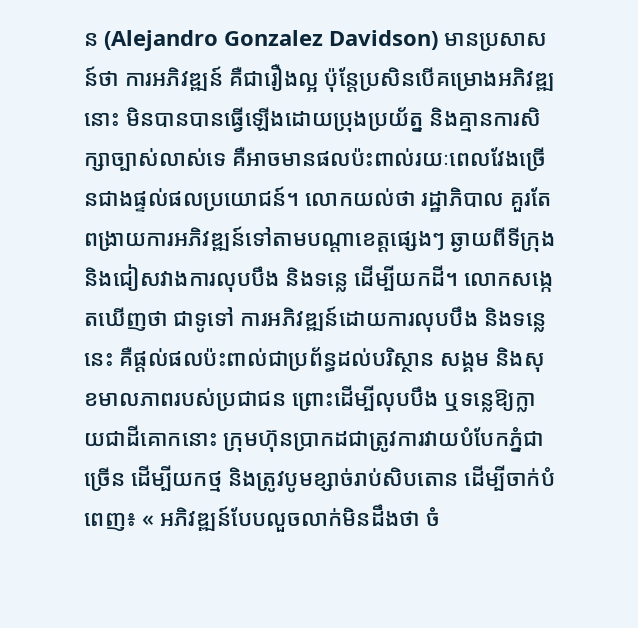ន (Alejandro Gonzalez Davidson) មានប្រសាសន៍ថា ការអភិវឌ្ឍន៍ គឺជារឿងល្អ ប៉ុន្តែប្រសិនបើគម្រោងអភិវឌ្ឍនោះ មិនបានបានធ្វើឡើងដោយប្រុងប្រយ័ត្ន និងគ្មានការសិក្សាច្បាស់លាស់ទេ គឺអាចមានផលប៉ះពាល់រយៈពេលវែងច្រើនជាងផ្ទល់ផលប្រយោជន៍។ លោកយល់ថា រដ្ឋាភិបាល គួរតែពង្រាយការអភិវឌ្ឍន៍ទៅតាមបណ្តាខេត្តផ្សេងៗ ឆ្ងាយពីទីក្រុង និងជៀសវាងការលុបបឹង និងទន្លេ ដើម្បីយកដី។ លោកសង្កេតឃើញថា ជាទូទៅ ការអភិវឌ្ឍន៍ដោយការលុបបឹង និងទន្លេនេះ គឺផ្តល់ផលប៉ះពាល់ជាប្រព័ន្ធដល់បរិស្ថាន សង្គម និងសុខមាលភាពរបស់ប្រជាជន ព្រោះដើម្បីលុបបឹង ឬទន្លេឱ្យក្លាយជាដីគោកនោះ ក្រុមហ៊ុនប្រាកដជាត្រូវការវាយបំបែកភ្នំជាច្រើន ដើម្បីយកថ្ម និងត្រូវបូមខ្សាច់រាប់សិបតោន ដើម្បីចាក់បំពេញ៖ « អភិវឌ្ឍន៍បែបលួចលាក់មិនដឹងថា ចំ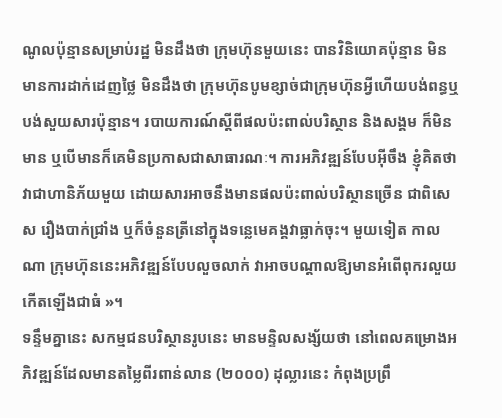ណូលប៉ុន្មានសម្រាប់រដ្ឋ មិនដឹងថា ក្រុមហ៊ុនមួយនេះ បានវិនិយោគប៉ុន្មាន មិនមានការដាក់ដេញថ្លៃ មិនដឹងថា ក្រុមហ៊ុនបូមខ្សាច់ជាក្រុមហ៊ុនអ្វីហើយបង់ពន្ធឬបង់សួយសារប៉ុន្មាន។ របាយការណ៍ស្តីពីផលប៉ះពាល់បរិស្ថាន និងសង្គម ក៏មិនមាន ឬបើមានក៏គេមិនប្រកាសជាសាធារណៈ។ ការអភិវឌ្ឍន៍បែបអ៊ីចឹង ខ្ញុំគិតថា វាជាហានិភ័យមួយ ដោយសារអាចនឹងមានផលប៉ះពាល់បរិស្ថានច្រើន ជាពិសេស រឿងបាក់ជ្រាំង ឬក៏ចំនួនត្រីនៅក្នុងទន្លេមេគង្គវាធ្លាក់ចុះ។ មួយទៀត កាលណា ក្រុមហ៊ុននេះអភិវឌ្ឍន៍បែបលួចលាក់ វាអាចបណ្ដាលឱ្យមានអំពើពុករលួយកើតឡើងជាធំ »។
ទន្ទឹមគ្នានេះ សកម្មជនបរិស្ថានរូបនេះ មានមន្ទិលសង្ស័យថា នៅពេលគម្រោងអភិវឌ្ឍន៍ដែលមានតម្លៃពីរពាន់លាន (២០០០) ដុល្លារនេះ កំពុងប្រព្រឹ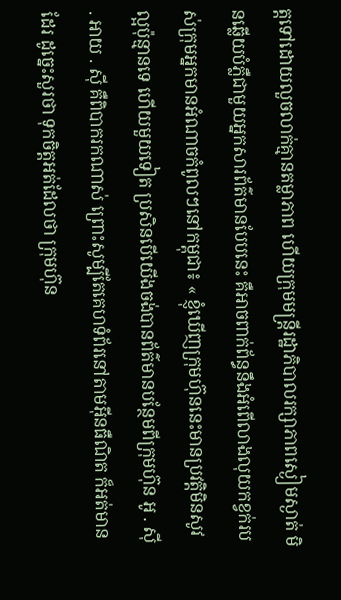ត្តទៅដោយលួចលាក់គ្មានតម្លាភាព ហើយក្រុមមន្ត្រីរដ្ឋាភិបាលរក្សាភាពស្ងៀមស្ងាត់ មិនឆ្លើយបំភ្លឺជាមួយអ្នកសារព័ត៌មានបែបនេះ គឺអាចពាក់ព័ន្ធនឹងអំពើលាងលុយកខ្វក់របស់ក្រុមអ្នកមានអំណាចកំពូលៗនៅកម្ពុជា៖ « ខ្ញុំឃើញក្រុមហ៊ុននេះមានប្រវត្តិមិនសូវល្អប៉ុន្មានទេ ហើយមួយទៀត ប្រសិនបើយើងចង់បានព័ត៌មានបន្ថែមពីក្រុមហ៊ុន អូ . ស៊ី . អាយ . ស៊ី គឺពិបាករកណាស់ ព្រោះសូម្បីតែគេហទំព័រនៅតាមអ៊ីនធឺណិត ក៏អត់មានដែរ ដូច្នេះសួរថា ទុកចិត្តអត់ដែលថា ក្រុមហ៊ុន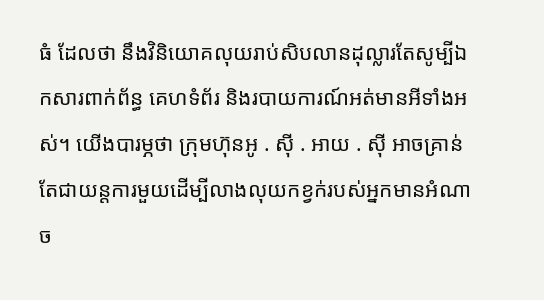ធំ ដែលថា នឹងវិនិយោគលុយរាប់សិបលានដុល្លារតែសូម្បីឯកសារពាក់ព័ន្ធ គេហទំព័រ និងរបាយការណ៍អត់មានអីទាំងអស់។ យើងបារម្ភថា ក្រុមហ៊ុនអូ . ស៊ី . អាយ . ស៊ី អាចគ្រាន់តែជាយន្តការមួយដើម្បីលាងលុយកខ្វក់របស់អ្នកមានអំណាច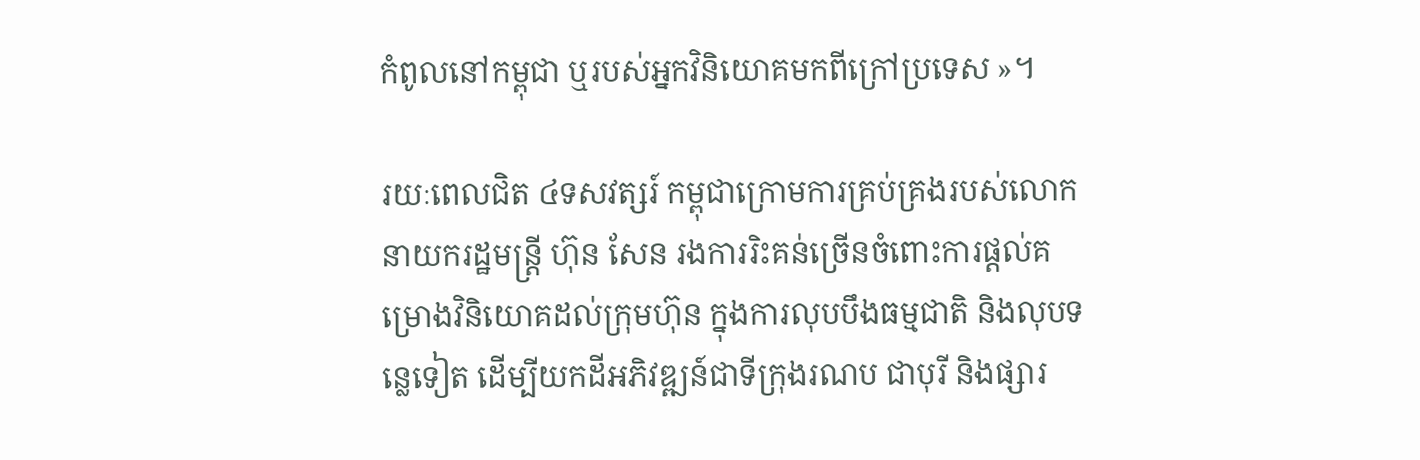កំពូលនៅកម្ពុជា ឬរបស់អ្នកវិនិយោគមកពីក្រៅប្រទេស »។

រយៈពេលជិត ៤ទសវត្សរ៍ កម្ពុជាក្រោមការគ្រប់គ្រងរបស់លោកនាយករដ្ឋមន្ត្រី ហ៊ុន សែន រងការរិះគន់ច្រើនចំពោះការផ្តល់គម្រោងវិនិយោគដល់ក្រុមហ៊ុន ក្នុងការលុបបឹងធម្មជាតិ និងលុបទន្លេទៀត ដើម្បីយកដីអភិវឌ្ឍន៍ជាទីក្រុងរណប ជាបុរី និងផ្សារ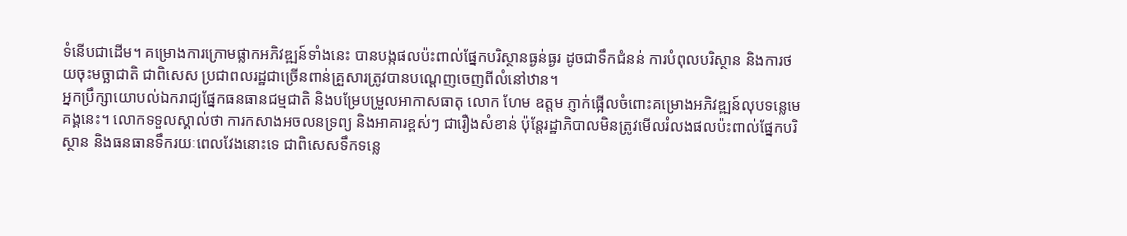ទំនើបជាដើម។ គម្រោងការក្រោមផ្លាកអភិវឌ្ឍន៍ទាំងនេះ បានបង្កផលប៉ះពាល់ផ្នែកបរិស្ថានធ្ងន់ធ្ងរ ដូចជាទឹកជំនន់ ការបំពុលបរិស្ថាន និងការថយចុះមច្ឆាជាតិ ជាពិសេស ប្រជាពលរដ្ឋជាច្រើនពាន់គ្រួសារត្រូវបានបណ្ដេញចេញពីលំនៅឋាន។
អ្នកប្រឹក្សាយោបល់ឯករាជ្យផ្នែកធនធានជម្មជាតិ និងបម្រែបម្រួលអាកាសធាតុ លោក ហែម ឧត្តម ភ្ញាក់ផ្អើលចំពោះគម្រោងអភិវឌ្ឍន៍លុបទន្លេមេគង្គនេះ។ លោកទទួលស្គាល់ថា ការកសាងអចលនទ្រព្យ និងអាគារខ្ពស់ៗ ជារឿងសំខាន់ ប៉ុន្តែរដ្ឋាភិបាលមិនត្រូវមើលរំលងផលប៉ះពាល់ផ្នែកបរិស្ថាន និងធនធានទឹករយៈពេលវែងនោះទេ ជាពិសេសទឹកទន្លេ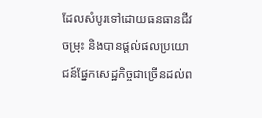ដែលសំបូរទៅដោយធនធានជីវចម្រុះ និងបានផ្ដល់ផលប្រយោជន៍ផ្នែកសេដ្ឋកិច្ចជាច្រើនដល់ព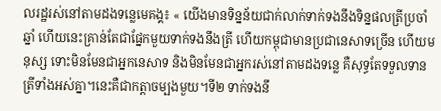លរដ្ឋរស់នៅតាមដងទន្លេមេគង្គ៖ « យើងមានទិន្នន័យជាក់លាក់ទាក់ទងនឹងទិន្នផលត្រីប្រចាំឆ្នាំ ហើយនេះគ្រាន់តែជាផ្នែកមួយទាក់ទងនឹងត្រី ហើយកម្ពុជាមានប្រជានេសាទច្រើន ហើយមនុស្ស ទោះមិនមែនជាអ្នកនេសាទ និងមិនមែនជាអ្នករស់នៅតាមដងទន្លេ គឺសុទ្ធតែទទួលទានត្រីទាំងអស់គ្នា។នេះគឺជាកត្តាចម្បងមួយ។ទី២ ទាក់ទងនឹ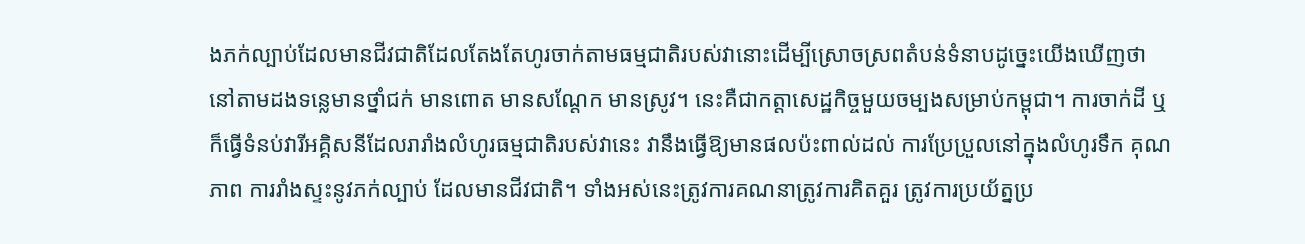ងភក់ល្បាប់ដែលមានជីវជាតិដែលតែងតែហូរចាក់តាមធម្មជាតិរបស់វានោះដើម្បីស្រោចស្រពតំបន់ទំនាបដូច្នេះយើងឃើញថា នៅតាមដងទន្លេមានថ្នាំជក់ មានពោត មានសណ្ដែក មានស្រូវ។ នេះគឺជាកត្តាសេដ្ឋកិច្ចមួយចម្បងសម្រាប់កម្ពុជា។ ការចាក់ដី ឬក៏ធ្វើទំនប់វារីអគ្គិសនីដែលរារាំងលំហូរធម្មជាតិរបស់វានេះ វានឹងធ្វើឱ្យមានផលប៉ះពាល់ដល់ ការប្រែប្រួលនៅក្នុងលំហូរទឹក គុណភាព ការរាំងស្ទះនូវភក់ល្បាប់ ដែលមានជីវជាតិ។ ទាំងអស់នេះត្រូវការគណនាត្រូវការគិតគួរ ត្រូវការប្រយ័ត្នប្រ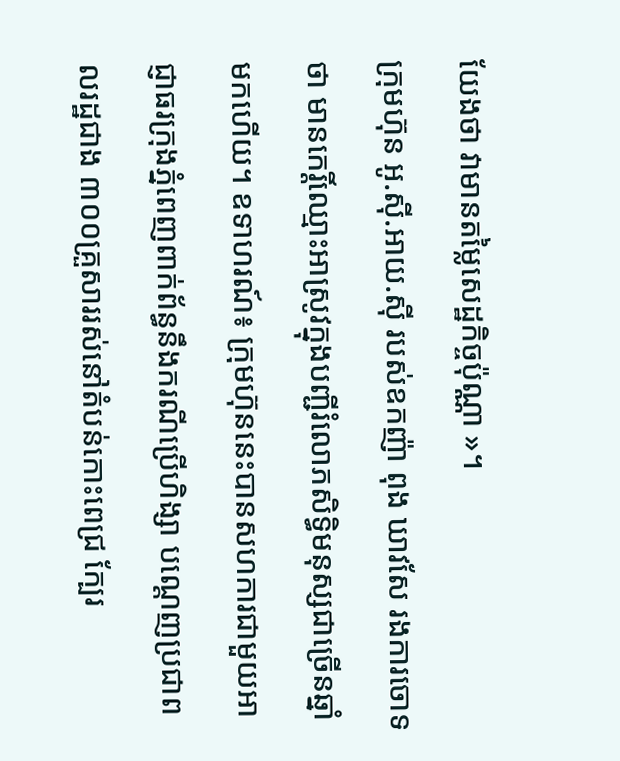យែងថា វាមានតម្លៃសេដ្ឋកិច្ចប៉ុណ្ណា »។
ក្រុមហ៊ុន អូ.ស៊ី.អាយ.ស៊ី របស់ឧកញ៉ា ពុង ឃាវសែ រងការចោទថា មានកេរ្តិ៍ឈ្មោះអាស្រូវក្នុងបញ្ជីរំលោភសិទ្ធិមនុស្សជាច្រើនឆ្នាំមកហើយ។ ឧទាហរណ៍៖ ក្រុមហ៊ុននេះបានសហការជាមួយអាជ្ញាធរក្រុងភ្នំពេញពាក់ព័ន្ធនឹងករណីប្រើហិង្សា បណ្ដេញប្រជាពលរដ្ឋជាង ៣០០គ្រួសាររស់នៅតំបន់កោះពេជ្រ ក្បែរ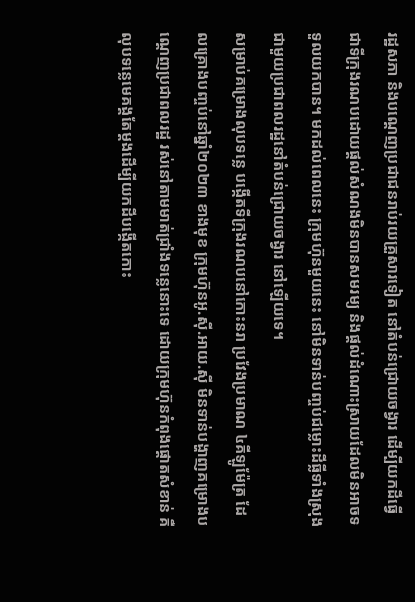រដ្ឋសភា និងបណ្ដេញប្រជាជនរាប់រយគ្រួសារទៀត នៅតំបន់ជ្រោយចង្វារ ដើម្បីយកដីធ្វើជាទីក្រុងរណបដោយផ្ដល់សំណងមិនបានសមរម្យ និងផ្ដល់ដំណោះស្រាយដែលមិនអាចទទួលយកបាន។ មកដល់ពេលនេះ ក្រុមហ៊ុនមួយនេះ នៅមិនទាន់បញ្ចប់ជម្លោះដីធ្លីទាំងស្រុងជាមួយប្រជាពលរដ្ឋនៅតំបន់ជ្រោយចង្វារ នៅឡើយទេ។
សម្រាប់គម្រោងលុបទន្លេ បង្កើតទីក្រុងរណបនៅកោះនរា ប្រវែងប្រមាណ ៤គីឡូម៉ែត្រ ដែលគ្រោងបញ្ចប់នៅឆ្នាំ២០២៣ ខាងមុខ ក្រុមហ៊ុនអូ.ស៊ី.អាយ.ស៊ី មិនទាន់បង្ហាញគម្រោងបណ្ដេញប្រជាពលរដ្ឋ រស់នៅតាមមាត់ជ្រាំងទន្លេនោះទេ ដោយក្រុមហ៊ុនកំពុងផ្ដោតសំខាន់ គឺលុបទន្លេមេគង្គតែម្ដងដើម្បីយកដីបង្កើតកោះ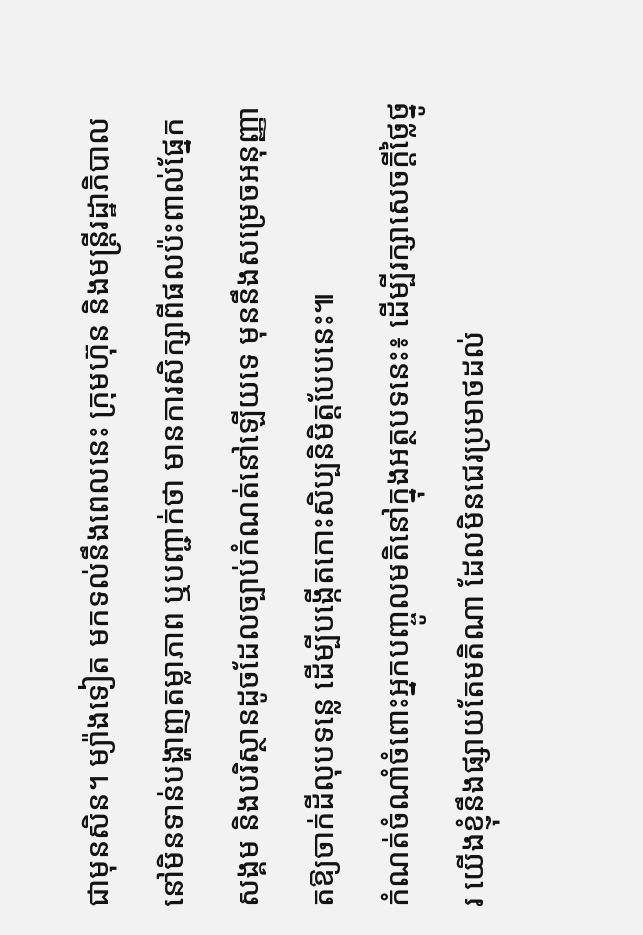ជាមុនសិន។ ម្យ៉ាងទៀត មកទល់នឹងពេលនេះ ក្រុមហ៊ុន និងមន្ត្រីរដ្ឋាភិបាល នៅមិនទាន់បង្ហាញតម្លាភាព ឬបញ្ជាក់ថា មានការសិក្សាពីផលប៉ះពាល់ផ្នែកសង្គម និងបរិស្ថានដូចដែលច្បាប់កំណត់នៅឡើយទេ មុននឹងសម្រេចអនុញ្ញាតឱ្យចាក់ដីលុបទន្លេ ដើម្បីបង្កើតកោះសិប្បនិមិត្តបែបនេះ៕
កំណត់ចំណាំចំពោះអ្នកបញ្ចូលមតិនៅក្នុងអត្ថបទនេះ៖ ដើម្បីរក្សាសេចក្ដីថ្លៃថ្នូរ យើងខ្ញុំនឹងផ្សាយតែមតិណា ដែលមិនជេរប្រមាថដល់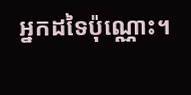អ្នកដទៃប៉ុណ្ណោះ។